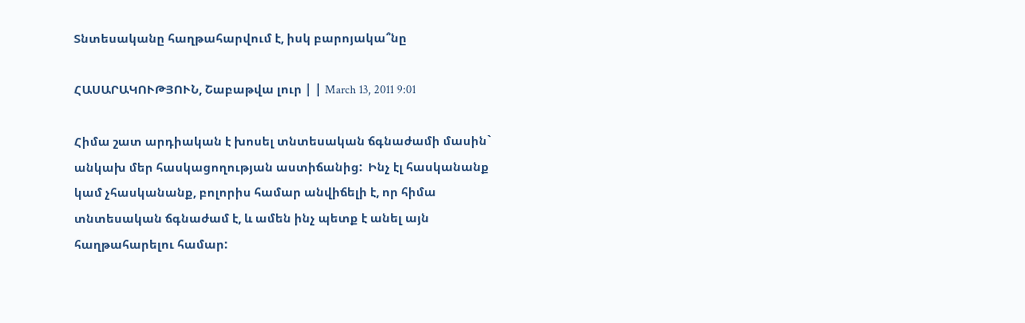Տնտեսականը հաղթահարվում է, իսկ բարոյակա՞նը

ՀԱՍԱՐԱԿՈՒԹՅՈՒՆ, Շաբաթվա լուր | | March 13, 2011 9:01

Հիմա շատ արդիական է խոսել տնտեսական ճգնաժամի մասին` անկախ մեր հասկացողության աստիճանից:  Ինչ էլ հասկանանք կամ չհասկանանք, բոլորիս համար անվիճելի է, որ հիմա տնտեսական ճգնաժամ է, և ամեն ինչ պետք է անել այն հաղթահարելու համար: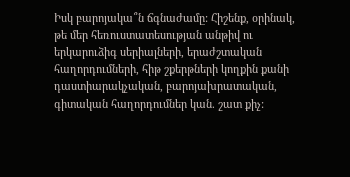Իսկ բարոյակա՞ն ճգնաժամը: Հիշենք, օրինակ, թե մեր հեռուստատեսության անթիվ ու երկարուձիգ սերիալների, երաժշտական հաղորդումների, հիթ շքերթների կողքին քանի դաստիարակչական, բարոյախրատական, գիտական հաղորդումներ կան. շատ քիչ: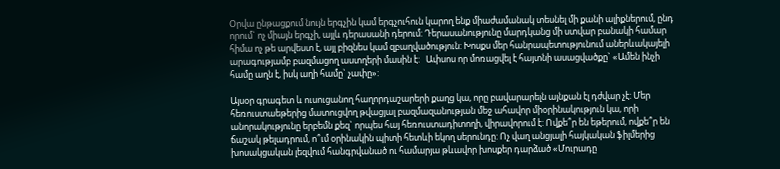Օրվա ընթացքում նույն երգչին կամ երգչուհուն կարող ենք միաժամանակ տեսնել մի քանի ալիքներում, ընդ որում` ոչ միայն երգչի, այլև դերասանի դերում: Դերասանությունը մարդկանց մի ստվար բանակի համար հիմա ոչ թե արվեստ է, այլ բիզնես կամ զբաղվածություն: Խոսքս մեր հանրապետությունում աներևակայելի արագությամբ բազմացող աստղերի մասին է:   Ափսոս որ մոռացվել է հայտնի ասացվածքը` «Ամեն ինչի համը աղն է, իսկ աղի համը` չափը»:

Այսօր գրագետ և ուսուցանող հաղորդաշարերի քաղց կա, որը բավարարելն այնքան էլ դժվար չէ: Մեր հեռուստաեթերից մատուցվող թվացյալ բազմազանության մեջ ահավոր միօրինակություն կա, որի անորակությունը երբեմն քեզ` որպես հայ հեռուստադիտողի, վիրավորում է: Ովքե՞ր են եթերում, ովքե՞ր են ճաշակ թելադրում, ո՞ւմ օրինակին պիտի հետևի եկող սերունդը: Ոչ վաղ անցյալի հայկական ֆիլմերից խոսակցական լեզվում հանգրվանած ու համարյա թևավոր խոսքեր դարձած «Մուրադը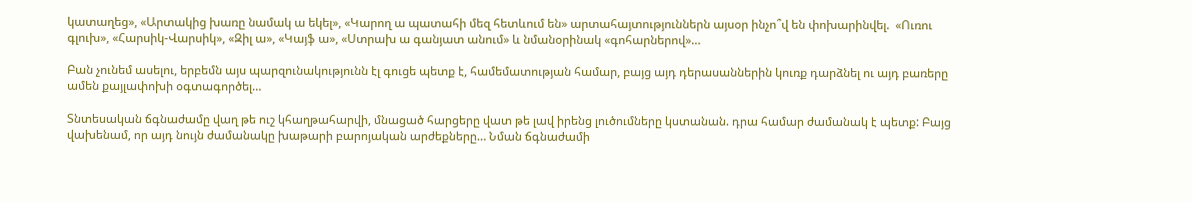կատաղեց», «Արտակից խառը նամակ ա եկել», «Կարող ա պատահի մեզ հետևում են» արտահայտություններն այսօր ինչո՞վ են փոխարինվել.  «Ուռու գլուխ», «Հարսիկ-Վարսիկ», «Զիլ ա», «Կայֆ ա», «Ստրախ ա գանյատ անում» և նմանօրինակ «գոհարներով»…

Բան չունեմ ասելու, երբեմն այս պարզունակությունն էլ գուցե պետք է, համեմատության համար, բայց այդ դերասաններին կուռք դարձնել ու այդ բառերը ամեն քայլափոխի օգտագործել…

Տնտեսական ճգնաժամը վաղ թե ուշ կհաղթահարվի, մնացած հարցերը վատ թե լավ իրենց լուծումները կստանան. դրա համար ժամանակ է պետք: Բայց վախենամ, որ այդ նույն ժամանակը խաթարի բարոյական արժեքները… Նման ճգնաժամի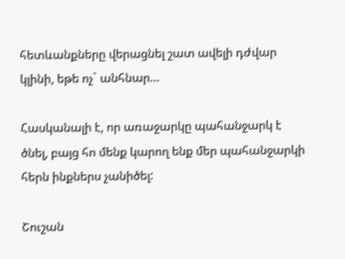հետևանքները վերացնել շատ ավելի դժվար կլինի, եթե ոչ` անհնար…

Հասկանալի է, որ առաջարկը պահանջարկ է ծնել, բայց հո մենք կարող ենք մեր պահանջարկի հերն ինքներս չանիծել:

Շուշան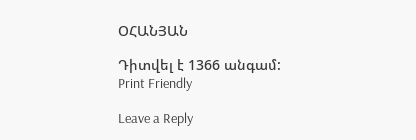ՕՀԱՆՅԱՆ

Դիտվել է 1366 անգամ:
Print Friendly

Leave a Reply